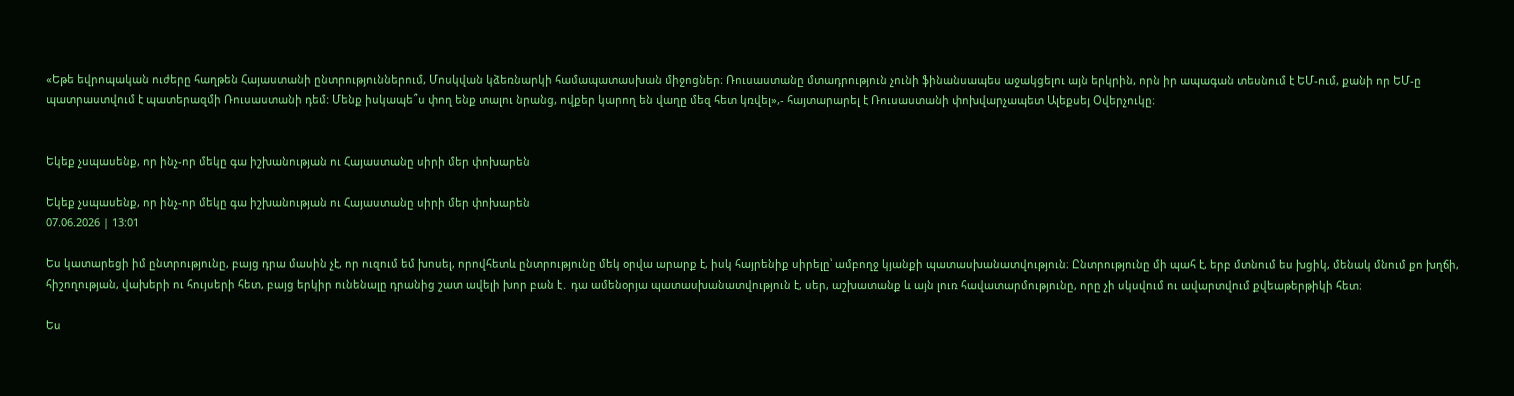«Եթե եվրոպական ուժերը հաղթեն Հայաստանի ընտրություններում, Մոսկվան կձեռնարկի համապատասխան միջոցներ։ Ռուսաստանը մտադրություն չունի ֆինանսապես աջակցելու այն երկրին, որն իր ապագան տեսնում է ԵՄ-ում, քանի որ ԵՄ-ը պատրաստվում է պատերազմի Ռուսաստանի դեմ: Մենք իսկապե՞ս փող ենք տալու նրանց, ովքեր կարող են վաղը մեզ հետ կռվել»,- հայտարարել է Ռուսաստանի փոխվարչապետ Ալեքսեյ Օվերչուկը։


Եկեք չսպասենք, որ ինչ-որ մեկը գա իշխանության ու Հայաստանը սիրի մեր փոխարեն

Եկեք չսպասենք, որ ինչ-որ մեկը գա իշխանության ու Հայաստանը սիրի մեր փոխարեն
07.06.2026 | 13:01

Ես կատարեցի իմ ընտրությունը, բայց դրա մասին չէ, որ ուզում եմ խոսել, որովհետև ընտրությունը մեկ օրվա արարք է, իսկ հայրենիք սիրելը՝ ամբողջ կյանքի պատասխանատվություն։ Ընտրությունը մի պահ է, երբ մտնում ես խցիկ, մենակ մնում քո խղճի, հիշողության, վախերի ու հույսերի հետ, բայց երկիր ունենալը դրանից շատ ավելի խոր բան է․ դա ամենօրյա պատասխանատվություն է, սեր, աշխատանք և այն լուռ հավատարմությունը, որը չի սկսվում ու ավարտվում քվեաթերթիկի հետ։

Ես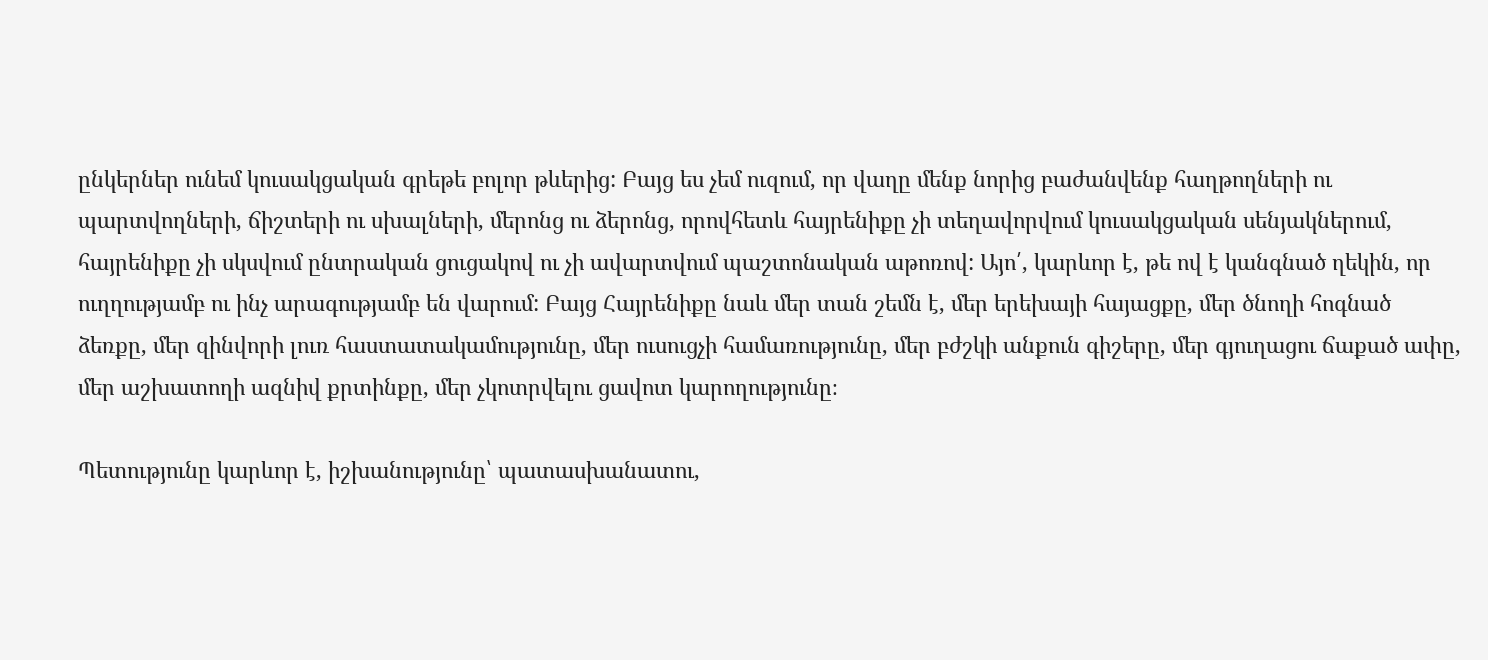ընկերներ ունեմ կուսակցական գրեթե բոլոր թևերից: Բայց ես չեմ ուզում, որ վաղը մենք նորից բաժանվենք հաղթողների ու պարտվողների, ճիշտերի ու սխալների, մերոնց ու ձերոնց, որովհետև հայրենիքը չի տեղավորվում կուսակցական սենյակներում, հայրենիքը չի սկսվում ընտրական ցուցակով ու չի ավարտվում պաշտոնական աթոռով: Այո՛, կարևոր է, թե ով է կանգնած ղեկին, որ ուղղությամբ ու ինչ արագությամբ են վարում: Բայց Հայրենիքը նաև մեր տան շեմն է, մեր երեխայի հայացքը, մեր ծնողի հոգնած ձեռքը, մեր զինվորի լուռ հաստատակամությունը, մեր ուսուցչի համառությունը, մեր բժշկի անքուն գիշերը, մեր գյուղացու ճաքած ափը, մեր աշխատողի ազնիվ քրտինքը, մեր չկոտրվելու ցավոտ կարողությունը։

Պետությունը կարևոր է, իշխանությունը՝ պատասխանատու,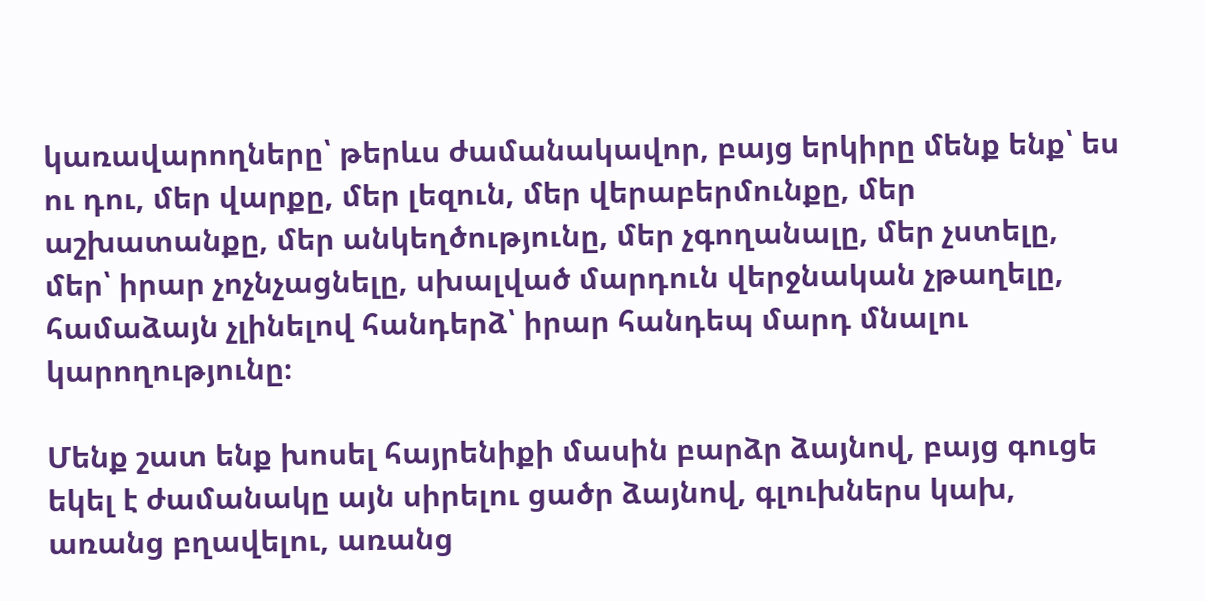կառավարողները՝ թերևս ժամանակավոր, բայց երկիրը մենք ենք՝ ես ու դու, մեր վարքը, մեր լեզուն, մեր վերաբերմունքը, մեր աշխատանքը, մեր անկեղծությունը, մեր չգողանալը, մեր չստելը, մեր՝ իրար չոչնչացնելը, սխալված մարդուն վերջնական չթաղելը, համաձայն չլինելով հանդերձ՝ իրար հանդեպ մարդ մնալու կարողությունը։

Մենք շատ ենք խոսել հայրենիքի մասին բարձր ձայնով, բայց գուցե եկել է ժամանակը այն սիրելու ցածր ձայնով, գլուխներս կախ, առանց բղավելու, առանց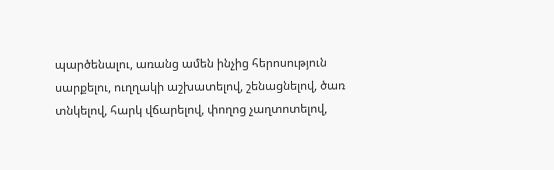պարծենալու, առանց ամեն ինչից հերոսություն սարքելու, ուղղակի աշխատելով, շենացնելով, ծառ տնկելով, հարկ վճարելով, փողոց չաղտոտելով,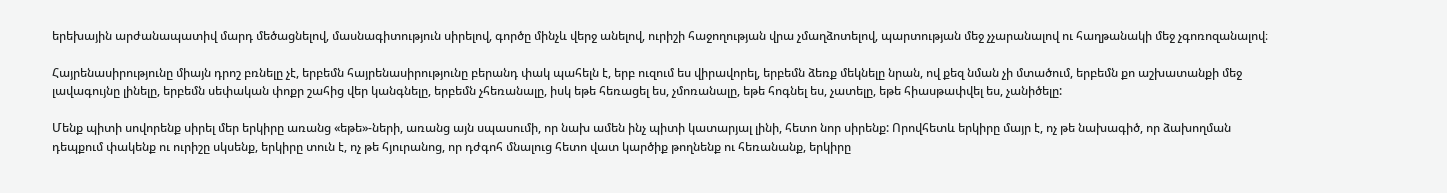երեխային արժանապատիվ մարդ մեծացնելով, մասնագիտություն սիրելով, գործը մինչև վերջ անելով, ուրիշի հաջողության վրա չմաղձոտելով, պարտության մեջ չչարանալով ու հաղթանակի մեջ չգոռոզանալով։

Հայրենասիրությունը միայն դրոշ բռնելը չէ, երբեմն հայրենասիրությունը բերանդ փակ պահելն է, երբ ուզում ես վիրավորել, երբեմն ձեռք մեկնելը նրան, ով քեզ նման չի մտածում, երբեմն քո աշխատանքի մեջ լավագույնը լինելը, երբեմն սեփական փոքր շահից վեր կանգնելը, երբեմն չհեռանալը, իսկ եթե հեռացել ես, չմոռանալը, եթե հոգնել ես, չատելը, եթե հիասթափվել ես, չանիծելը:

Մենք պիտի սովորենք սիրել մեր երկիրը առանց «եթե»-ների, առանց այն սպասումի, որ նախ ամեն ինչ պիտի կատարյալ լինի, հետո նոր սիրենք: Որովհետև երկիրը մայր է, ոչ թե նախագիծ, որ ձախողման դեպքում փակենք ու ուրիշը սկսենք, երկիրը տուն է, ոչ թե հյուրանոց, որ դժգոհ մնալուց հետո վատ կարծիք թողնենք ու հեռանանք, երկիրը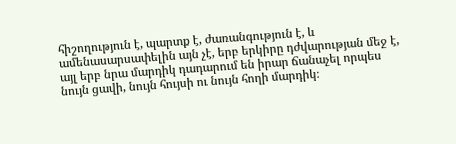հիշողություն է, պարտք է, ժառանգություն է, և ամենասարսափելին այն չէ, երբ երկիրը դժվարության մեջ է, այլ երբ նրա մարդիկ դադարում են իրար ճանաչել որպես նույն ցավի, նույն հույսի ու նույն հողի մարդիկ։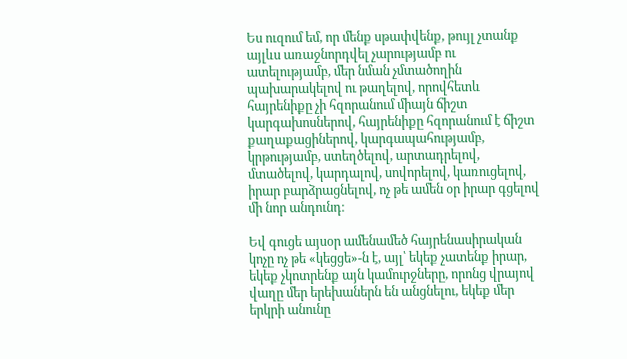Ես ուզում եմ, որ մենք սթափվենք, թույլ չտանք այլևս առաջնորդվել չարությամբ ու ատելությամբ, մեր նման չմտածողին պախարակելով ու թաղելով, որովհետև հայրենիքը չի հզորանում միայն ճիշտ կարգախոսներով, հայրենիքը հզորանում է ճիշտ քաղաքացիներով, կարգապահությամբ, կրթությամբ, ստեղծելով, արտադրելով, մտածելով, կարդալով, սովորելով, կառուցելով, իրար բարձրացնելով, ոչ թե ամեն օր իրար գցելով մի նոր անդունդ։

Եվ գուցե այսօր ամենամեծ հայրենասիրական կոչը ոչ թե «կեցցե»-ն է, այլ՝ եկեք չատենք իրար, եկեք չկոտրենք այն կամուրջները, որոնց վրայով վաղը մեր երեխաներն են անցնելու, եկեք մեր երկրի անունը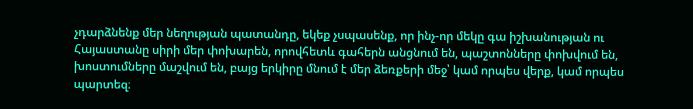չդարձնենք մեր նեղության պատանդը, եկեք չսպասենք, որ ինչ-որ մեկը գա իշխանության ու Հայաստանը սիրի մեր փոխարեն, որովհետև գահերն անցնում են, պաշտոնները փոխվում են, խոստումները մաշվում են, բայց երկիրը մնում է մեր ձեռքերի մեջ՝ կամ որպես վերք, կամ որպես պարտեզ։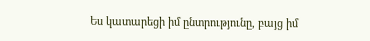Ես կատարեցի իմ ընտրությունը, բայց իմ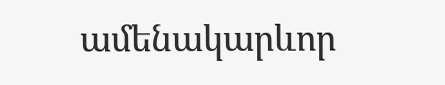ամենակարևոր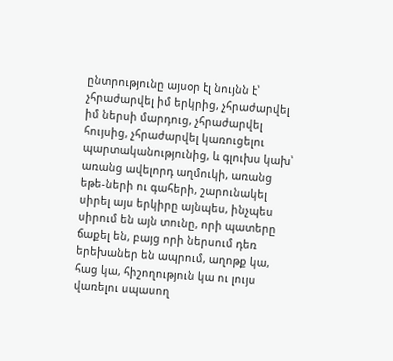ընտրությունը այսօր էլ նույնն է՝ չհրաժարվել իմ երկրից, չհրաժարվել իմ ներսի մարդուց, չհրաժարվել հույսից, չհրաժարվել կառուցելու պարտականությունից, և գլուխս կախ՝ առանց ավելորդ աղմուկի, առանց եթե-ների ու գահերի, շարունակել սիրել այս երկիրը այնպես, ինչպես սիրում են այն տունը, որի պատերը ճաքել են, բայց որի ներսում դեռ երեխաներ են ապրում, աղոթք կա, հաց կա, հիշողություն կա ու լույս վառելու սպասող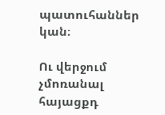պատուհաններ կան։

Ու վերջում չմոռանալ հայացքդ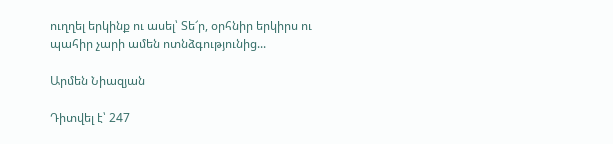ուղղել երկինք ու ասել՝ Տե՜ր, օրհնիր երկիրս ու պահիր չարի ամեն ոտնձգությունից...

Արմեն Նիազյան

Դիտվել է՝ 247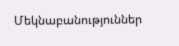Մեկնաբանություններ